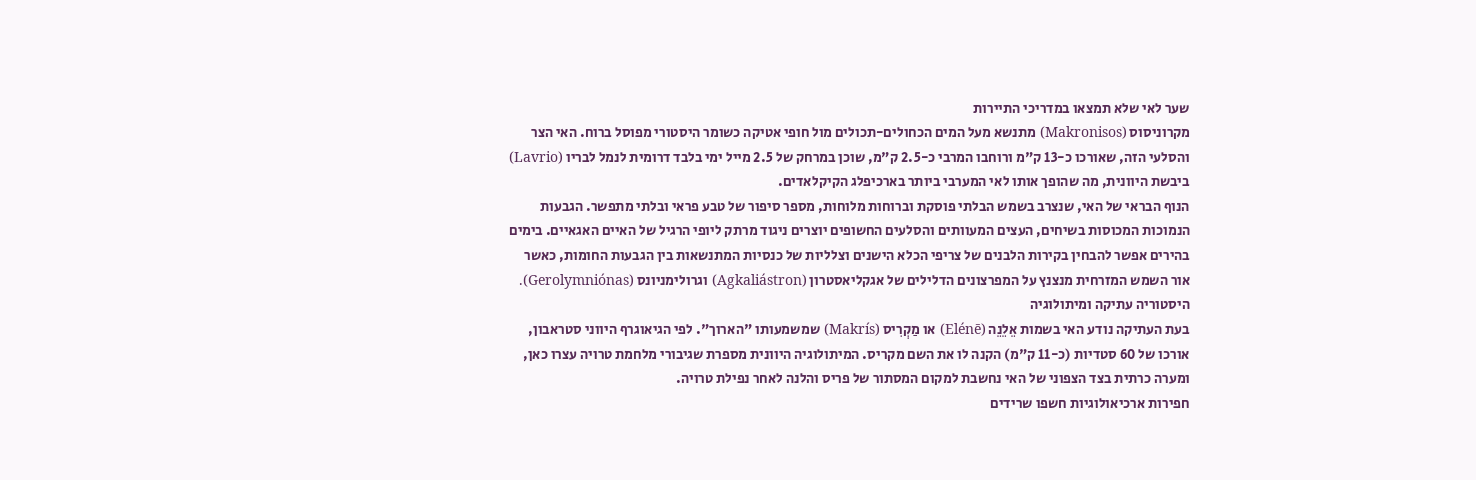שער לאי שלא תמצאו במדריכי התיירות
מקרוניסוס (Makronisos) מתנשא מעל המים הכחולים-תכולים מול חופי אטיקה כשומר היסטורי מפוסל ברוח. האי הצר והסלעי הזה, שאורכו כ-13 ק"מ ורוחבו המרבי כ-2.5 ק"מ, שוכן במרחק של 2.5 מייל ימי בלבד דרומית לנמל לבריו (Lavrio) ביבשת היוונית, מה שהופך אותו לאי המערבי ביותר בארכיפלג הקיקלאדים.
הנוף הבראי של האי, שנצרב בשמש הבלתי פוסקת וברוחות מלוחות, מספר סיפור של טבע פראי ובלתי מתפשר. הגבעות הנמוכות המכוסות בשיחים, העצים המעוותים והסלעים החשופים יוצרים ניגוד מרתק ליופי הרגיל של האיים האגאיים. בימים בהירים אפשר להבחין בקירות הלבנים של צריפי הכלא הישנים וצלליות של כנסיות המתנשאות בין הגבעות החומות, כאשר אור השמש המזרחית מנצנץ על המפרצונים הדלילים של אגקליאסטרון (Agkaliástron) וגרולימניונס (Gerolymniónas).
היסטוריה עתיקה ומיתולוגיה
בעת העתיקה נודע האי בשמות אֵלֵנֵה (Elénē) או מַקְרִיס (Makrís) שמשמעותו "הארוך". לפי הגיאוגרף היווני סטראבון, אורכו של 60 סטדיות (כ-11 ק"מ) הקנה לו את השם מקריס. המיתולוגיה היוונית מספרת שגיבורי מלחמת טרויה עצרו כאן, ומערה כרתית בצד הצפוני של האי נחשבת למקום המסתור של פריס והלנה לאחר נפילת טרויה.
חפירות ארכיאולוגיות חשפו שרידים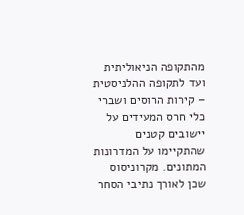מהתקופה הניאוליתית ועד לתקופה ההלניסטית – קירות הרוסים ושברי כלי חרס המעידים על יישובים קטנים שהתקיימו על המדרונות המתונים. מקרוניסוס שכן לאורך נתיבי הסחר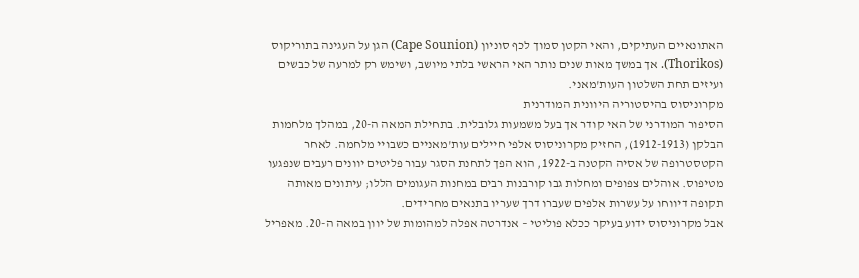האתונאיים העתיקים, והאי הקטן סמוך לכף סוניון (Cape Sounion) הגן על העגינה בתוריקוס (Thorikos). אך במשך מאות שנים נותר האי הראשי בלתי מיושב, ושימש רק למרעה של כבשים ועיזים תחת השלטון העות'מאני.
מקרוניסוס בהיסטוריה היוונית המודרנית
הסיפור המודרני של האי קודר אך בעל משמעות גלובלית. בתחילת המאה ה-20, במהלך מלחמות הבלקן (1912-1913), החזיק מקרוניסוס אלפי חיילים עות'מאניים כשבויי מלחמה. לאחר הקטסטרופה של אסיה הקטנה ב-1922, הוא הפך לתחנת הסגר עבור פליטים יוונים רעבים שנפגעו מטיפוס. אוהלים צפופים ומחלות גבו קורבנות רבים במחנות העגומים הללו; עיתונים מאותה תקופה דיווחו על עשרות אלפים שעברו דרך שעריו בתנאים מחרידים.
אבל מקרוניסוס ידוע בעיקר ככלא פוליטי – אנדרטה אפלה למהומות של יוון במאה ה-20. מאפריל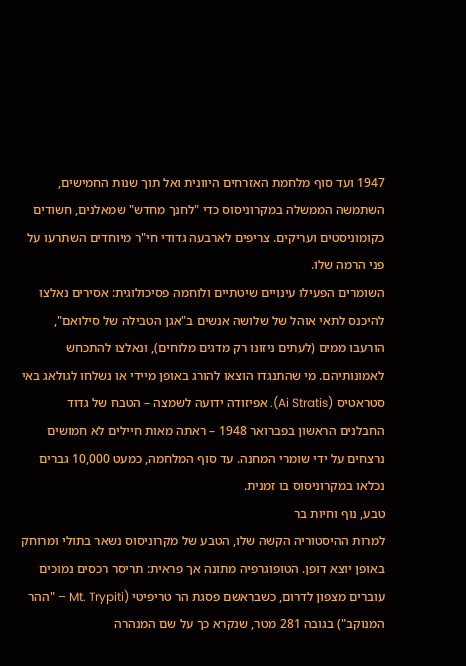1947 ועד סוף מלחמת האזרחים היוונית ואל תוך שנות החמישים, השתמשה הממשלה במקרוניסוס כדי "לחנך מחדש" שמאלנים, חשודים כקומוניסטים ועריקים. צריפים לארבעה גדודי חי"ר מיוחדים השתרעו על פני הרמה שלו.
השומרים הפעילו עינויים שיטתיים ולוחמה פסיכולוגית: אסירים נאלצו להיכנס לתאי אוהל של שלושה אנשים ב"אגן הטבילה של סילואם", הורעבו ממים (לעתים ניזונו רק מדגים מלוחים), ונאלצו להתכחש לאמונותיהם. מי שהתנגדו הוצאו להורג באופן מיידי או נשלחו לגולאג באי סטראטיס (Ai Stratis). אפיזודה ידועה לשמצה – הטבח של גדוד החבלנים הראשון בפברואר 1948 – ראתה מאות חיילים לא חמושים נרצחים על ידי שומרי המחנה. עד סוף המלחמה, כמעט 10,000 גברים נכלאו במקרוניסוס בו זמנית.
טבע, נוף וחיות בר
למרות ההיסטוריה הקשה שלו, הטבע של מקרוניסוס נשאר בתולי ומרוחק באופן יוצא דופן. הטופוגרפיה מתונה אך פראית: תריסר רכסים נמוכים עוברים מצפון לדרום, כשבראשם פסגת הר טריפיטי (Mt. Trypiti – "ההר המנוקב") בגובה 281 מטר, שנקרא כך על שם המנהרה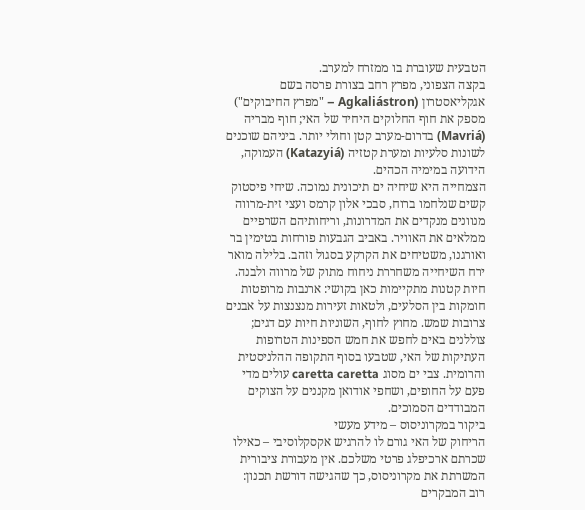הטבעית שעוברת בו ממזרח למערב.
בקצה הצפוני, מפרץ רחב בצורת פרסה בשם אגקליאסטרון (Agkaliástron – "מפרץ החיבוקים") מספק את חוף החלוקים היחיד של האי; חוף מבריה (Mavriá) בדרום-מערב קטן וחולי יותר. ביניהם שוכנים לשונות סלעיות ומערת קטזיה (Katazyiá) העמוקה, הידועה במימיה הכהים.
הצמחייה היא שיחיה ים תיכונית נמוכה. שיחי פיסטוק קשים שנלחמו ברוח, סבכי אלון קרמס ועצי זית-מרווה מנוונים מנקדים את המדרונות, וריחותיהם השרפיים ממלאים את האוויר. באביב הגבעות פורחות בטימין בר ואורגנו, משטיחים את הקרקע בסגול וזהב. בלילה מואר ירח השיחייה משחררת ניחוח מתוק של מרווה ולבנה.
חיות קטנות מתקיימות כאן בקושי: ארנבות מרופטות חומקות בין הסלעים, ולטאות זעירות מנצנצות על אבנים צרובות שמש. מחוץ לחוף, השוניות חיות עם דגים; צוללנים באים לחפש את חמש הספינות הטרופות העתיקות של האי, שטבעו בסוף התקופה ההלניסטית והרומית. צבי ים מסוג caretta caretta עולים מדי פעם על החופים, ושחפי אודואן מקננים על הצוקים המבודדים הסמוכים.
ביקור במקרוניסוס – מידע מעשי
הריחוק של האי גורם לו להרגיש אקסקלוסיבי – כאילו שכרתם ארכיפלג פרטי משלכם. אין מעבורת ציבורית המשרתת את מקרוניסוס, כך שהגישה דורשת תכנון: רוב המבקרים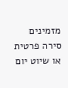מזמינים סירה פרטית או שיוט יום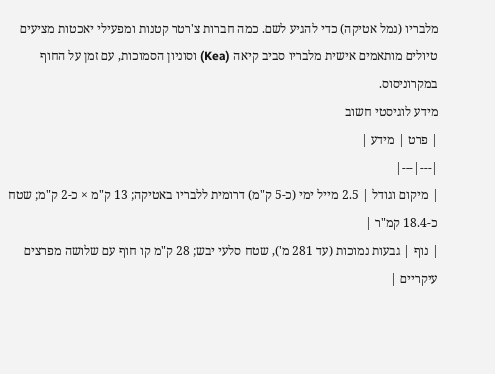מלבריו (נמל אטיקה) כדי להגיע לשם. כמה חברות צ'רטר קטנות ומפעילי יאכטות מציעים טיולים מותאמים אישית מלבריו סביב קיאה (Kea) וסוניון הסמוכות, עם זמן על החוף במקרוניסוס.
מידע לוגיסטי חשוב
| פרט | מידע |
|---|---|
| מיקום וגודל | 2.5 מייל ימי (כ-5 ק"מ) דרומית ללבריו באטיקה; 13 ק"מ × כ-2 ק"מ; שטח כ-18.4 קמ"ר |
| נוף | גבעות נמוכות (עד 281 מ'), שטח סלעי יבש; 28 ק"מ קו חוף עם שלושה מפרצים עיקריים |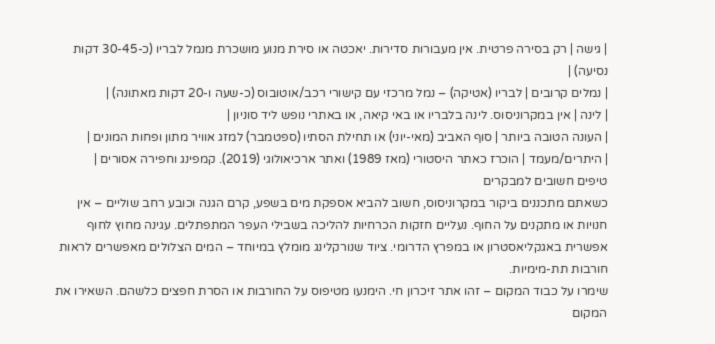| גישה | רק בסירה פרטית. אין מעבורות סדירות. יאכטה או סירת מנוע מושכרת מנמל לבריו (כ-30-45 דקות נסיעה) |
| נמלים קרובים | לבריו (אטיקה) – נמל מרכזי עם קישורי רכב/אוטובוס (כ-שעה ו-20 דקות מאתונה) |
| לינה | אין במקרוניסוס. לינה בלבריו או באי קיאה, או באתרי נופש ליד סוניון |
| העונה הטובה ביותר | סוף האביב (מאי-יוני) או תחילת הסתיו (ספטמבר) למזג אוויר מתון ופחות המונים |
| היתרים/מעמד | הוכרז כאתר היסטורי (מאז 1989) ואתר ארכיאולוגי (2019). קמפינג וחפירה אסורים |
טיפים חשובים למבקרים
כשאתם מתכננים ביקור במקרוניסוס, חשוב להביא אספקת מים בשפע, קרם הגנה וכובע רחב שוליים – אין חנויות או מתקנים על החוף. נעליים חזקות הכרחיות להליכה בשבילי העפר המתפתלים. עגינה מחוץ לחוף אפשרית באגקליאסטרון או במפרץ הדרומי. ציוד שנורקלינג מומלץ במיוחד – המים הצלולים מאפשרים לראות חורבות תת-מימיות.
שימרו על כבוד המקום – זהו אתר זיכרון חי. הימנעו מטיפוס על החורבות או הסרת חפצים כלשהם. השאירו את המקום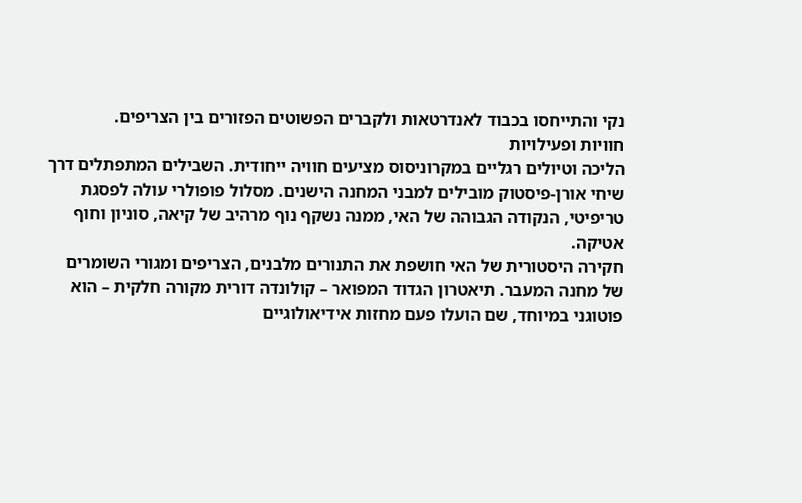נקי והתייחסו בכבוד לאנדרטאות ולקברים הפשוטים הפזורים בין הצריפים.
חוויות ופעילויות
הליכה וטיולים רגליים במקרוניסוס מציעים חוויה ייחודית. השבילים המתפתלים דרך שיחי אורן-פיסטוק מובילים למבני המחנה הישנים. מסלול פופולרי עולה לפסגת טריפיטי, הנקודה הגבוהה של האי, ממנה נשקף נוף מרהיב של קיאה, סוניון וחוף אטיקה.
חקירה היסטורית של האי חושפת את התנורים מלבנים, הצריפים ומגורי השומרים של מחנה המעבר. תיאטרון הגדוד המפואר – קולונדה דורית מקורה חלקית – הוא פוטוגני במיוחד, שם הועלו פעם מחזות אידיאולוגיים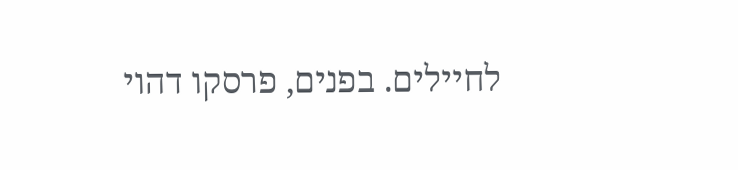לחיילים. בפנים, פרסקו דהוי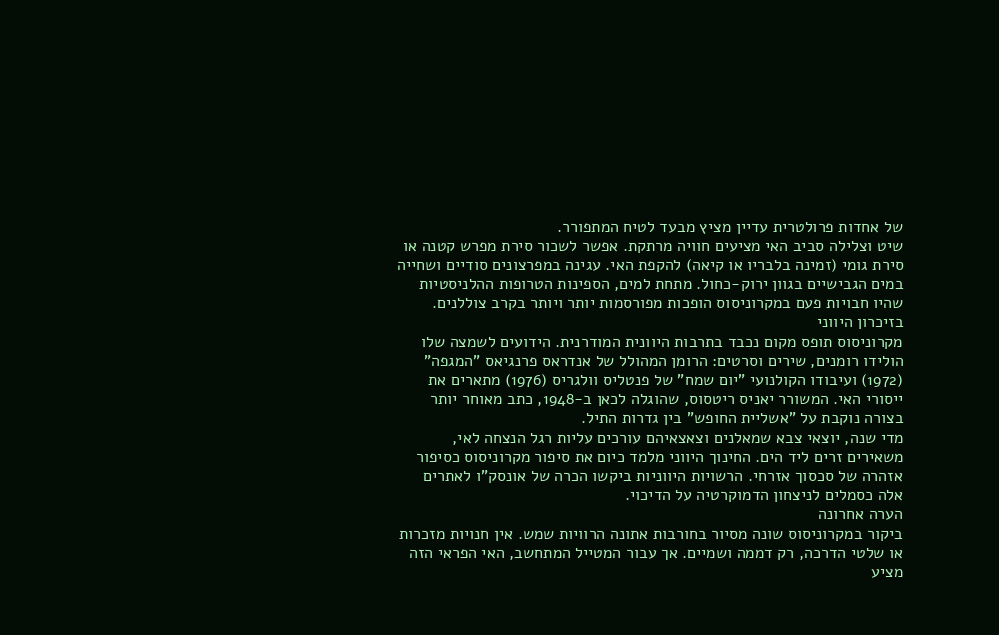של אחדות פרולטרית עדיין מציץ מבעד לטיח המתפורר.
שיט וצלילה סביב האי מציעים חוויה מרתקת. אפשר לשכור סירת מפרש קטנה או סירת גומי (זמינה בלבריו או קיאה) להקפת האי. עגינה במפרצונים סודיים ושחייה במים הגבישיים בגוון ירוק-כחול. מתחת למים, הספינות הטרופות ההלניסטיות שהיו חבויות פעם במקרוניסוס הופכות מפורסמות יותר ויותר בקרב צוללנים.
בזיכרון היווני
מקרוניסוס תופס מקום נכבד בתרבות היוונית המודרנית. הידועים לשמצה שלו הולידו רומנים, שירים וסרטים: הרומן המהולל של אנדראס פרנגיאס "המגפה" (1972) ועיבודו הקולנועי "יום שמח" של פנטליס וולגריס (1976) מתארים את ייסורי האי. המשורר יאניס ריטסוס, שהוגלה לכאן ב-1948, כתב מאוחר יותר בצורה נוקבת על "אשליית החופש" בין גדרות התיל.
מדי שנה, יוצאי צבא שמאלנים וצאצאיהם עורכים עליות רגל הנצחה לאי, משאירים זרים ליד הים. החינוך היווני מלמד כיום את סיפור מקרוניסוס כסיפור אזהרה של סכסוך אזרחי. הרשויות היווניות ביקשו הכרה של אונסק"ו לאתרים אלה כסמלים לניצחון הדמוקרטיה על הדיכוי.
הערה אחרונה
ביקור במקרוניסוס שונה מסיור בחורבות אתונה הרוויות שמש. אין חנויות מזכרות או שלטי הדרכה, רק דממה ושמיים. אך עבור המטייל המתחשב, האי הפראי הזה מציע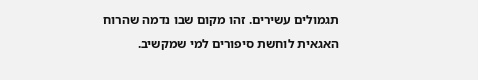תגמולים עשירים. זהו מקום שבו נדמה שהרוח האגאית לוחשת סיפורים למי שמקשיב.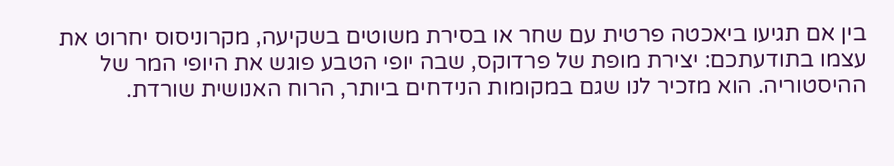בין אם תגיעו ביאכטה פרטית עם שחר או בסירת משוטים בשקיעה, מקרוניסוס יחרוט את עצמו בתודעתכם: יצירת מופת של פרדוקס, שבה יופי הטבע פוגש את היופי המר של ההיסטוריה. הוא מזכיר לנו שגם במקומות הנידחים ביותר, הרוח האנושית שורדת.